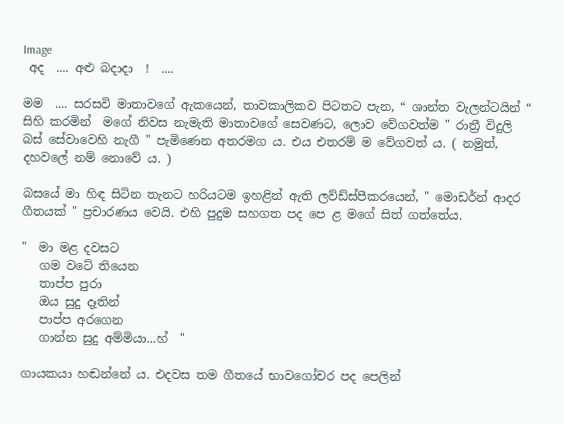Image
 අද  .... අළු බදාදා  !  ....

මම  .... සරසවි මාතාවගේ ඇකයෙන්, තාවකාලිකව පිටතට පැන, “ ශාන්ත වැලන්ටයින් “ සිහි කරමින්  මගේ නිවස නැමැති මාතාවගේ සෙවණට, ලොව වේගවත්ම " රාත්‍රී විදුලි බස් සේවාවෙහි නැගී " පැමිණෙන අතරමග ය. එය එතරම් ම වේගවත් ය. ( නමුත්, දහවලේ නම් නොවේ ය. )

බසයේ මා හිඳ සිටින තැනට හරියටම ඉහළින් ඇති ලව්ඩ්ස්පීකරයෙන්, " මොඩර්න් ආදර ගීතයක් " ප්‍රචාරණය වෙයි. එහි පුදුම සහගත පද පෙ ළ මගේ සිත් ගත්තේය.

"  මා මළ දවසට
   ගම වටේ තියෙන
   තාප්ප පුරා
   ඔය සුදු දෑතින්
   පාප්ප අරගෙන
   ගාන්න සුදු අම්මියා...හ්  "

ගායකයා හඬන්නේ ය. එදවස තම ගීතයේ භාවගෝචර පද පෙලින්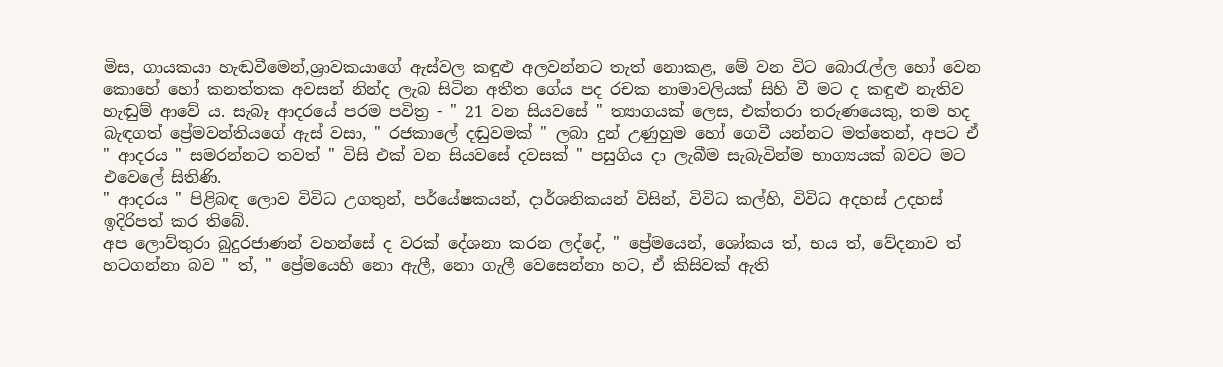මිස, ගායකයා හැඬවීමෙන්,ශ්‍රාවකයාගේ ඇස්වල කඳුළු අලවන්නට තැත් නොකළ, මේ වන විට බොරැල්ල හෝ වෙන කොහේ හෝ කනත්තක අවසන් නින්ද ලැබ සිටින අතීත ගේය පද රචක නාමාවලියක් සිහි වී මට ද කඳුළු නැතිව හැඬුම් ආවේ ය. සැබෑ ආදරයේ පරම පවිත්‍ර - " 21 වන සියවසේ " ත්‍යාගයක් ලෙස, එක්තරා තරුණයෙකු, තම හද බැඳගත් ප්‍රේමවන්තියගේ ඇස් වසා, " රජකාලේ දඬුවමක් " ලබා දුන් උණුහුම හෝ ගෙවී යන්නට මත්තෙන්, අපට ඒ " ආදරය " සමරන්නට තවත් " විසි එක් වන සියවසේ දවසක් " පසුගිය දා ලැබීම සැබැවින්ම භාග්‍යයක් බවට මට එවෙලේ සිතිණි.
" ආදරය " පිළිබඳ ලොව විවිධ උගතුන්, පර්යේෂකයන්, දාර්ශනිකයන් විසින්, විවිධ කල්හි, විවිධ අදහස් උදහස් ඉදිරිපත් කර තිබේ.
අප ලොව්තුරා බුදුරජාණන් වහන්සේ ද වරක් දේශනා කරන ලද්දේ, " ප්‍රේමයෙන්, ශෝකය ත්, භය ත්, වේදනාව ත් හටගන්නා බව " ත්, " ප්‍රේමයෙහි නො ඇලී, නො ගැලී වෙසෙන්නා හට, ඒ කිසිවක් ඇති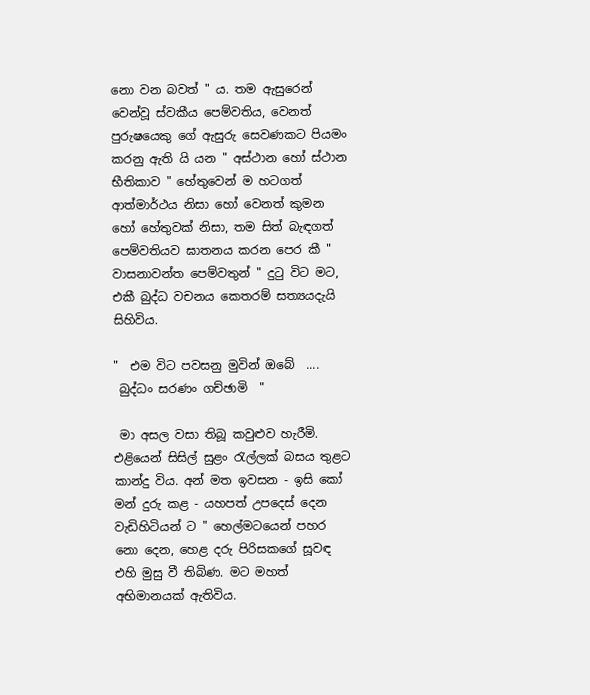නො වන බවත් " ය. තම ඇසුරෙන් වෙන්වූ ස්වකීය පෙම්වතිය, වෙනත් පුරුෂයෙකු ගේ ඇසුරු සෙවණකට පියමං කරනු ඇති යි යන " අස්ථාන හෝ ස්ථාන භීතිකාව " හේතුවෙන් ම හටගත් ආත්මාර්ථය නිසා හෝ වෙනත් කුමන හෝ හේතුවක් නිසා, තම සිත් බැඳගත් පෙම්වතියව ඝාතනය කරන පෙර කී " වාසනාවන්ත පෙම්වතුන් " දුටු විට මට, එකී බුද්ධ වචනය කෙතරම් සත්‍යයදැයි සිහිවිය.

"  එම විට පවසනු මුවින් ඔබේ  ....
 බුද්ධං සරණං ගච්ඡාමි  "

 මා අසල වසා තිබූ කවුළුව හැරීමි. එළියෙන් සිසිල් සුළං රැල්ලක් බසය තුළට කාන්දු විය. අන් මත ඉවසන - ඉසි කෝ මන් දුරු කළ - යහපත් උපදෙස් දෙන වැඩිහිටියන් ට " හෙල්මටයෙන් පහර නො දෙන, හෙළ දරු පිරිසකගේ සූවඳ එහි මුසු වී තිබිණ. මට මහත් අභිමානයක් ඇතිවිය.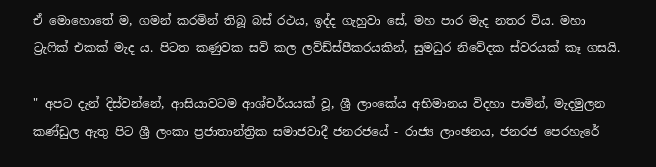ඒ මොහොතේ ම, ගමන් කරමින් තිබූ බස් රථය, ඉද්ද ගැහුවා සේ, මහ පාර මැද නතර විය. මහා ට්‍රැෆික් එකක් මැද ය. පිටත කණුවක සවි කල ලව්ඩ්ස්පීකරයකින්, සුමධුර නිවේදක ස්වරයක් කෑ ගසයි.

" අපට දැන් දිස්වන්නේ, ආසියාවටම ආශ්චර්යයක් වූ, ශ්‍රී ලාංකේය අභිමානය විදහා පාමින්, මැදමුලන කණ්ඩුල ඇතු පිට ශ්‍රී ලංකා ප්‍රජාතාන්ත්‍රික සමාජවාදී ජනරජයේ - රාජ්‍ය ලාංඡනය, ජනරජ පෙරහැරේ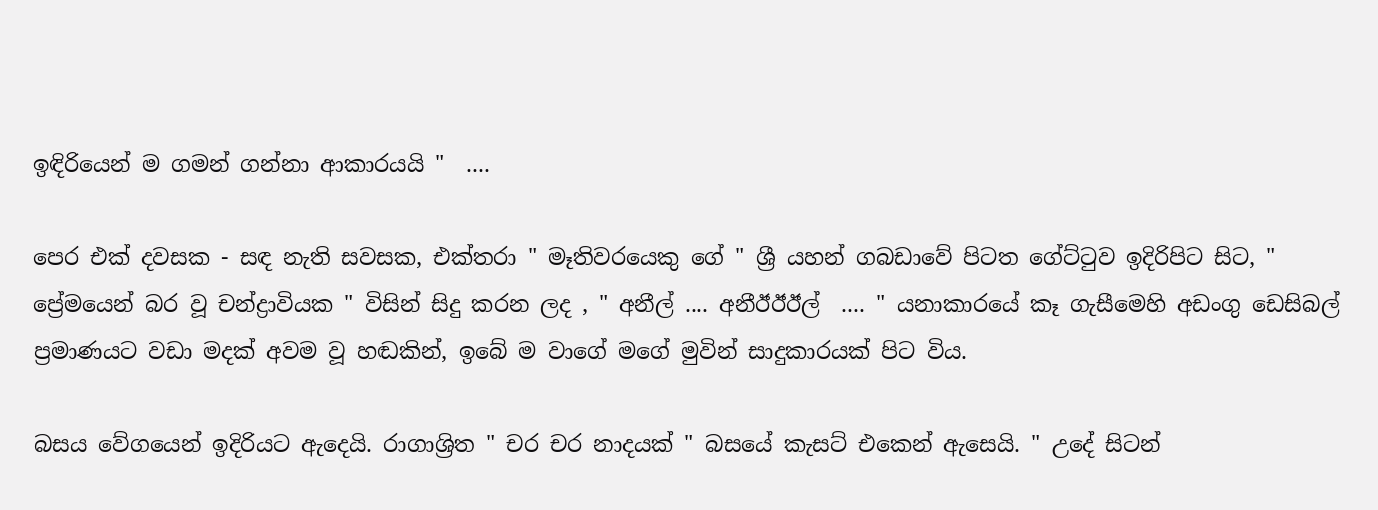ඉඳිරියෙන් ම ගමන් ගන්නා ආකාරයයි "  ....

පෙර එක් දවසක - සඳ නැති සවසක, එක්තරා " මෑතිවරයෙකු ගේ " ශ්‍රී යහන් ගබඩාවේ පිටත ගේට්ටුව ඉදිරිපිට සිට, " ප්‍රේමයෙන් බර වූ චන්ද්‍රාවියක " විසින් සිදු කරන ලද , " අනීල් .... අනීඊඊඊල්  .... " යනාකාරයේ කෑ ගැසීමෙහි අඩංගු ඩෙසිබල් ප්‍රමාණයට වඩා මදක් අවම වූ හඬකින්, ඉබේ ම වාගේ මගේ මුවින් සාදුකාරයක් පිට විය.

බසය වේගයෙන් ඉදිරියට ඇදෙයි. රාගාශ්‍රිත " චර චර නාදයක් " බසයේ කැසට් එකෙන් ඇසෙයි. " උදේ සිටන්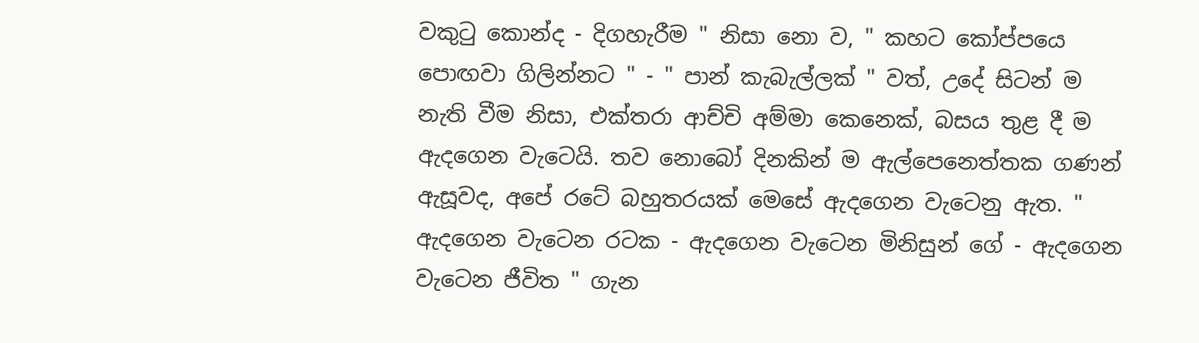වකුටු කොන්ද - දිගහැරීම " නිසා නො ව, " කහට කෝප්පයෙ පොඟවා ගිලින්නට " - " පාන් කැබැල්ලක් " වත්, උදේ සිටන් ම නැති වීම නිසා, එක්තරා ආච්චි අම්මා කෙනෙක්, බසය තුළ දී ම ඇදගෙන වැටෙයි. තව නොබෝ දිනකින් ම ඇල්පෙනෙත්තක ගණන් ඇසූවද, අපේ රටේ බහුතරයක් මෙසේ ඇදගෙන වැටෙනු ඇත. " ඇදගෙන වැටෙන රටක - ඇදගෙන වැටෙන මිනිසුන් ගේ - ඇදගෙන වැටෙන ජීවිත " ගැන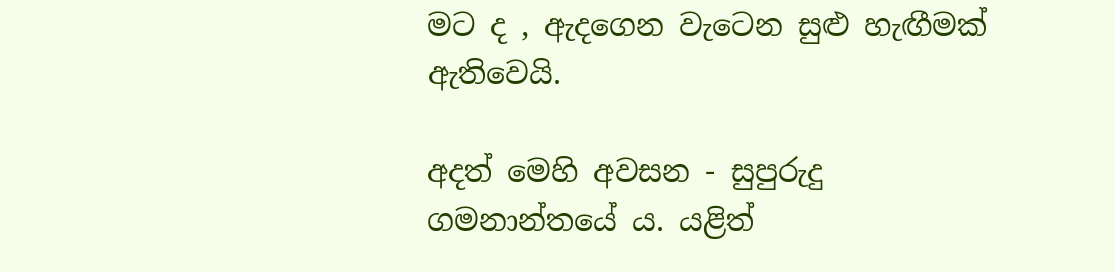මට ද , ඇදගෙන වැටෙන සුළු හැඟීමක් ඇතිවෙයි.

අදත් මෙහි අවසන - සුපුරුදු ගමනාන්තයේ ය. යළිත්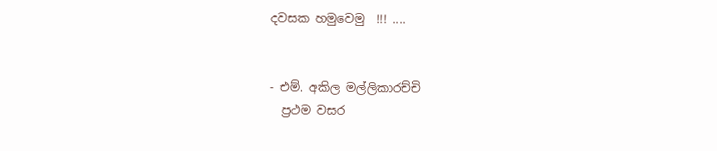දවසක හමුවෙමු  !!! ....


- එම්. අකිල මල්ලිකාරච්චි
  ප්‍රථම වසර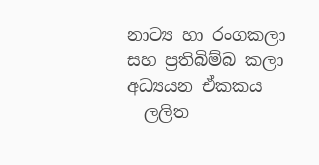නාට්‍ය හා රංගකලා සහ ප්‍රතිබිම්බ කලා අධ්‍යයන ඒකකය
  ලලිත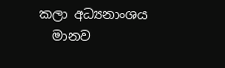කලා අධ්‍යනාංශය
  මානව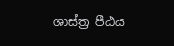ශාස්ත්‍ර පීඨය